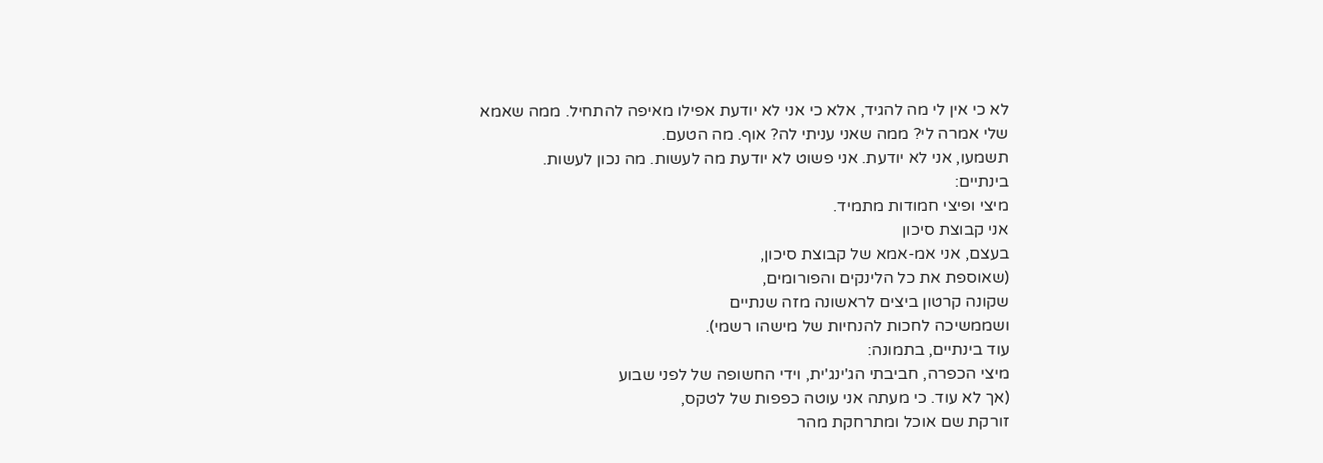לא כי אין לי מה להגיד, אלא כי אני לא יודעת אפילו מאיפה להתחיל. ממה שאמא שלי אמרה לי? ממה שאני עניתי לה? אוף. מה הטעם.
תשמעו, אני לא יודעת. אני פשוט לא יודעת מה לעשות. מה נכון לעשות.
בינתיים:
מיצי ופיצי חמודות מתמיד.
אני קבוצת סיכון
בעצם, אני אמ-אמא של קבוצת סיכון,
(שאוספת את כל הלינקים והפורומים,
שקונה קרטון ביצים לראשונה מזה שנתיים
ושממשיכה לחכות להנחיות של מישהו רשמי).
עוד בינתיים, בתמונה:
מיצי הכפרה, חביבתי הג'ינג'ית, וידי החשופה של לפני שבוע
(אך לא עוד. כי מעתה אני עוטה כפפות של לטקס,
זורקת שם אוכל ומתרחקת מהר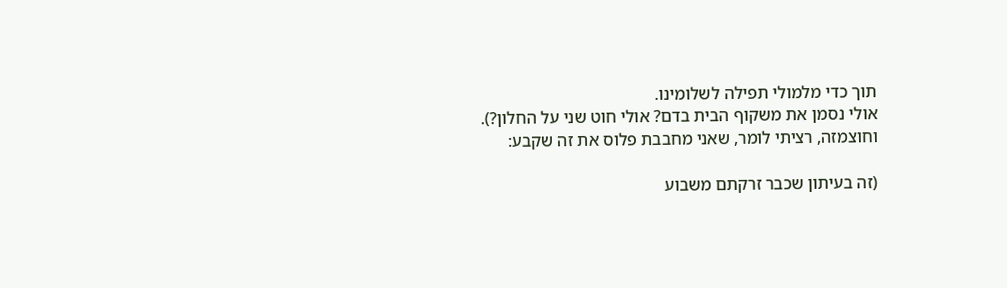תוך כדי מלמולי תפילה לשלומינו.
אולי נסמן את משקוף הבית בדם? אולי חוט שני על החלון?).
וחוצמזה, רציתי לומר, שאני מחבבת פלוס את זה שקבע:

(זה בעיתון שכבר זרקתם משבוע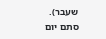שעבר).
סתם יום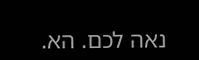נאה לכם. הא.